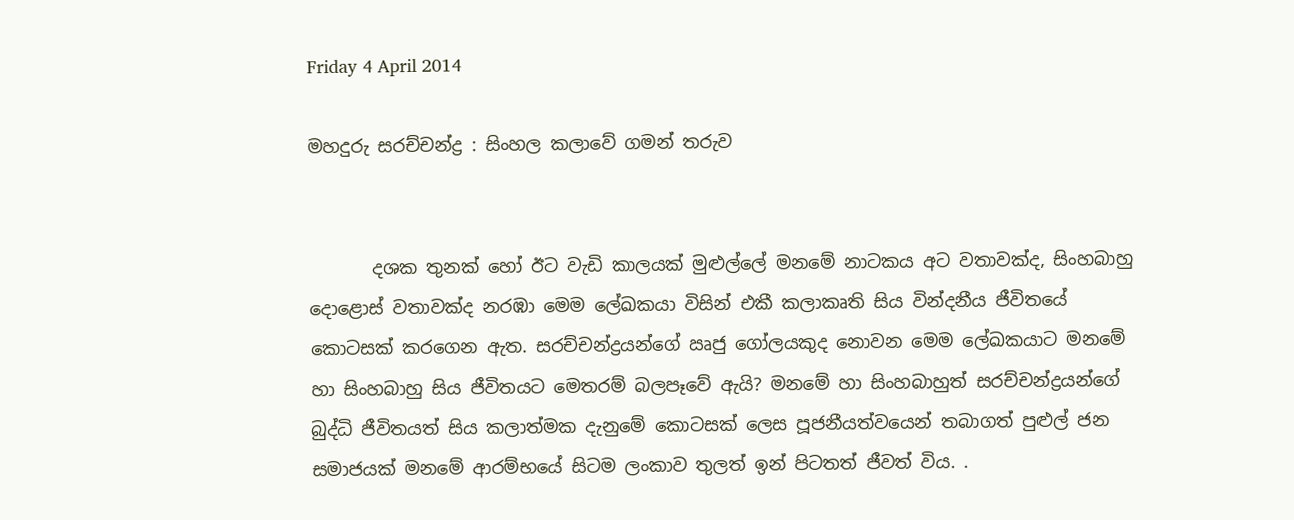Friday 4 April 2014

මහදුරු සරච්චන්ද්‍ර : සිංහල කලාවේ ගමන් තරුව


       දශක තුනක් හෝ ඊට වැඩි කාලයක් මුළුල්ලේ මනමේ නාටකය අට වතාවක්ද, සිංහබාහු දොළොස් වතාවක්ද නරඹා මෙම ලේඛකයා විසින් එකී කලාකෘති සිය වින්දනීය ජීවිතයේ කොටසක් කරගෙන ඇත. සරච්චන්ද්‍රයන්ගේ ඍජු ගෝලයකුද නොවන මෙම ලේඛකයාට මනමේ හා සිංහබාහු සිය ජීවිතයට මෙතරම් බලපෑවේ ඇයි? මනමේ හා සිංහබාහුත් සරච්චන්ද්‍රයන්ගේ බුද්ධි ජීවිතයත් සිය කලාත්මක දැනුමේ කොටසක් ලෙස පූජනීයත්වයෙන් තබාගත් පුළුල් ජන සමාජයක් මනමේ ආරම්භයේ සිටම ලංකාව තුලත් ඉන් පිටතත් ජීවත් විය. .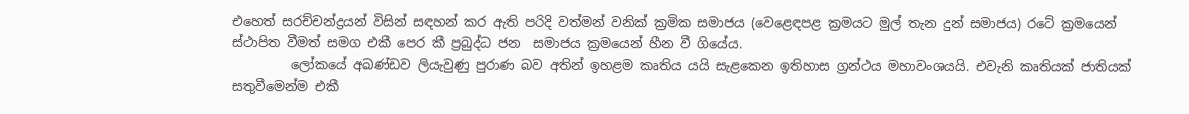එහෙත් සරච්චන්ද්‍රයන් විසින් සඳහන් කර ඇති පරිදි වත්මන් වනික් ක්‍රමික සමාජය (වෙළෙඳපළ ක්‍රමයට මුල් තැන දුන් සමාජය) රටේ ක්‍රමයෙන් ස්ථාපිත වීමත් සමග එකී පෙර කී ප්‍රබුද්ධ ජන  සමාජය ක්‍රමයෙන් හීන වී ගියේය.
         ලෝකයේ අඛණ්ඩව ලියැවුණු පුරාණ බව අතින් ඉහළම කෘතිය යයි සැළකෙන ඉතිහාස ග්‍රන්ථය මහාවංශයයි. එවැනි කෘතියක් ජාතියක් සතුවීමෙන්ම එකී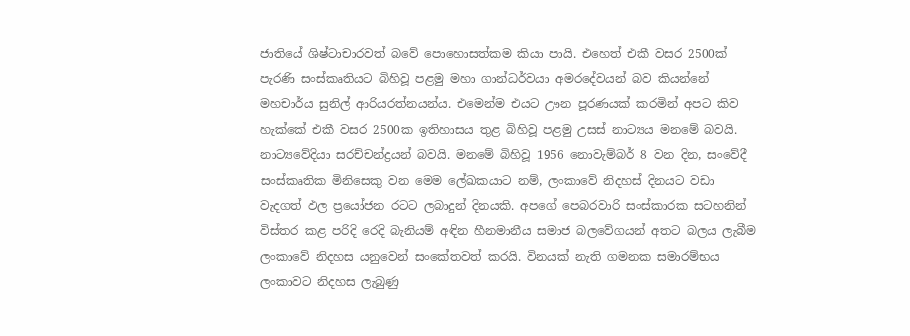ජාතියේ ශිෂ්ටාචාරවත් බවේ පොහොසත්කම කියා පායි. එහෙත් එකී වසර 2500ක් පැරණි සංස්කෘතියට බිහිවූ පළමු මහා ගාන්ධර්වයා අමරදේවයන් බව කියන්නේ මහචාර්ය සුනිල් ආරියරත්නයන්ය. එමෙන්ම එයට ඌන පූරණයක් කරමින් අපට කිව හැක්කේ එකී වසර 2500ක ඉතිහාසය තුළ බිහිවූ පළමු උසස් නාට්‍යය මනමේ බවයි. නාට්‍යවේදියා සරච්චන්ද්‍රයන් බවයි. මනමේ බිහිවූ 1956 නොවැම්බර් 8 වන දින, සංවේදී සංස්කෘතික මිනිසෙකු වන මෙම ලේඛකයාට නම්, ලංකාවේ නිදහස් දිනයට වඩා වැදගත් ඵල ප්‍රයෝජන රටට ලබාදුන් දිනයකි. අපගේ පෙබරවාරි සංස්කාරක සටහනින් විස්තර කළ පරිදි රෙදි බැනියම් අඳින හීනමානීය සමාජ බලවේගයන් අතට බලය ලැබීම ලංකාවේ නිදහස යනුවෙන් සංකේතවත් කරයි. විනයක් නැති ගමනක සමාරම්භය ලංකාවට නිදහස ලැබුණු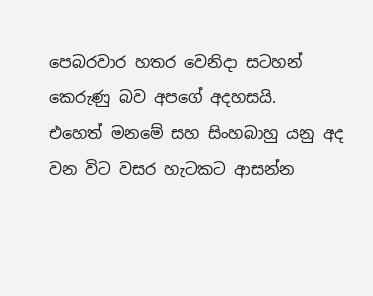පෙබරවාර හතර වෙනිදා සටහන් කෙරුණු බව අපගේ අදහසයි.
එහෙත් මනමේ සහ සිංහබාහු යනු අද වන විට වසර හැටකට ආසන්න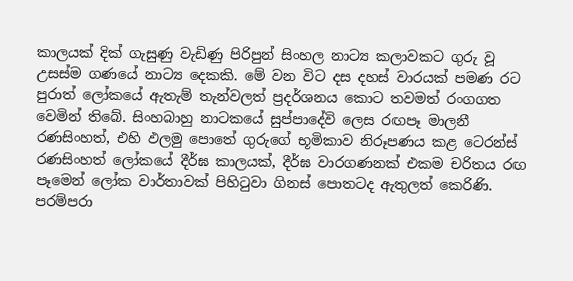කාලයක් දික් ගැසුණු වැඩිණු පිරිපුන් සිංහල නාට්‍ය කලාවකට ගුරු වූ උසස්ම ගණයේ නාට්‍ය දෙකකි. මේ වන විට දස දහස් වාරයක් පමණ රට පුරාත් ලෝකයේ ඇතැම් තැන්වලත් ප්‍රදර්ශනය කොට තවමත් රංගගත වෙමින් තිබේ. සිංහබාහු නාටකයේ සුප්පාදේවි ලෙස රඟපෑ මාලනී රණසිංහත්, එහි ඵලමු පොතේ ගුරුගේ භූමිකාව නිරූපණය කළ ටෙරන්ස් රණසිංහත් ලෝකයේ දීර්ඝ කාලයක්, දීර්ඝ වාරගණනක් එකම චරිතය රඟ පෑමෙන් ලෝක වාර්තාවක් පිහිටුවා ගිනස් පොතටද ඇතුලත් කෙරිණි. පරම්පරා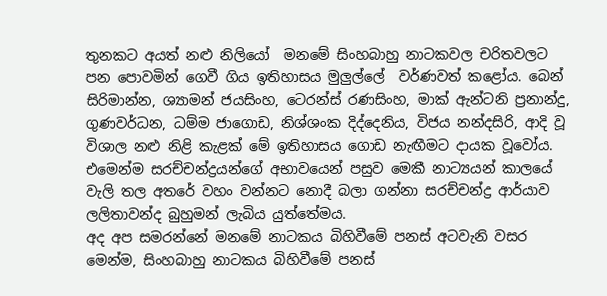තුනකට අයත් නළු නිලියෝ  මනමේ සිංහබාහු නාටකවල චරිතවලට පන පොවමින් ගෙවී ගිය ඉතිහාසය මුලුල්ලේ  වර්ණවත් කළෝය. බෙන් සිරිමාන්න, ශ්‍යාමන් ජයසිංහ, ටෙරන්ස් රණසිංහ, මාක් ඇන්ටනි ප්‍රනාන්දු, ගුණවර්ධන, ධම්ම ජාගොඩ, නිශ්ශංක දිද්දෙනිය, විජය නන්දසිරි, ආදි වූ විශාල නළු නිළි කැළක් මේ ඉතිහාසය ගොඩ නැඟීමට දායක වූවෝය. එමෙන්ම සරච්චන්ද්‍රයන්ගේ අභාවයෙන් පසුව මෙකී නාට්‍යයන් කාලයේ වැලි තල අතරේ වහං වන්නට නොදී බලා ගන්නා සරච්චන්ද්‍ර ආර්යාව ලලිතාවන්ද බුහුමන් ලැබිය යුත්තේමය.
අද අප සමරන්නේ මනමේ නාටකය බිහිවීමේ පනස් අටවැනි වසර මෙන්ම, සිංහබාහු නාටකය බිහිවීමේ පනස්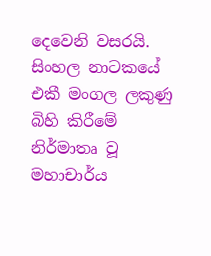දෙවෙනි වසරයි. සිංහල නාටකයේ එකී මංගල ලකුණු බිහි කිරීමේ නිර්මාතෘ වූ මහාචාර්ය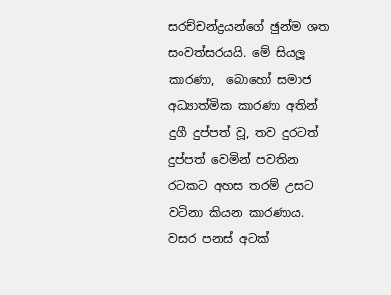සරච්චන්ද්‍රයන්ගේ ඡුන්ම ශත සංවත්සරයයි. මේ සියලූ කාරණා,  බොහෝ සමාජ අධ්‍යාත්මික කාරණා අතින් දුගී දුප්පත් වූ, තව දුරටත් දුප්පත් වෙමින් පවතින රටකට අහස තරම් උසට වටිනා කියන කාරණාය.
වසර පනස් අටක්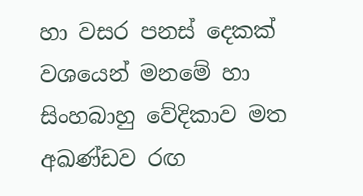හා වසර පනස් දෙකක් වශයෙන් මනමේ හා සිංහබාහු වේදිකාව මත අඛණ්ඩව රඟ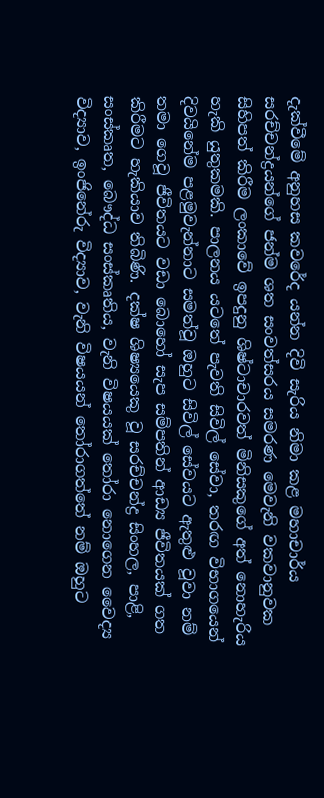දැක්වීමේ අනුහස කවරේද යන්න දිවි සැරිය නිමා කළ මහාචාර්ය සරච්චන්ද්‍රයන්ගේ ජන්ම ශත සංවත්සරය සමරණ මෙවැනි වකවානුවක සිහිපත් කිරීම ලංකාවේ ඉපදුනු ශිෂ්ටාචාරවත් මිනිසකුගේ අත් නොහැරිය හැකි යුතුකමකි. පාලනය යටතේ පැවති සිවිල් සේවා, තරඟ විභාගයෙන් දිවයිනේම පළමුවැන්නාට සමත්වූ ඔහුට සිවිල් සේවයට ඇතුළු වූවා නම් තමා ගෙවූ ජීවිතයට වඩා බොහෝ සැප සම්පතින් ආඩ්‍ය ජීවිතයක් ගත කිරීමට හැකියාව තිබිණි. දක්ෂ ශිෂ්‍යයෙකු වූ සරච්චන්ද්‍ර සිංහල, පාළි, සංස්කෘත, බෞද්ධ සංස්කෘතිය, වැනි විෂයයක් තෝරා නොගෙන වෛද්‍ය විද්‍යාව, ඉංජිනේරු විද්‍යාව, වැනි විෂයයන් තෝරාගත්තේ නම් ඔහුට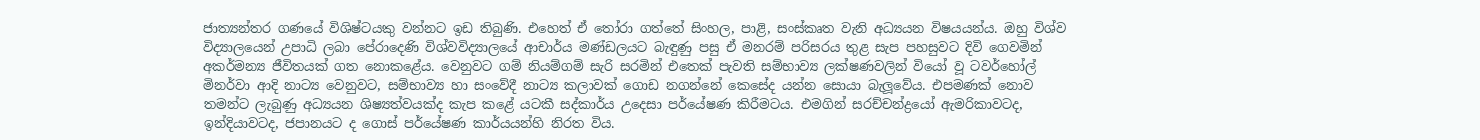ජාත්‍යන්තර ගණයේ විශිෂ්ටයකු වන්නට ඉඩ තිබුණි. එහෙත් ඒ තෝරා ගත්තේ සිංහල, පාළි, සංස්කෘත වැනි අධ්‍යයන විෂයයන්ය. ඔහු විශ්ව විද්‍යාලයෙන් උපාධි ලබා පේරාදෙණි විශ්වවිද්‍යාලයේ ආචාර්ය මණ්ඩලයට බැඳුණු පසු ඒ මනරම් පරිසරය තුළ සැප පහසුවට දිවි ගෙවමින් අකර්මන්‍ය ජීවිතයක් ගත නොකළේය. වෙනුවට ගම් නියම්ගම් සැරි සරමින් එතෙක් පැවති සම්භාව්‍ය ලක්ෂණවලින් වියෝ වූ ටවර්හෝල් මිනර්වා ආදි නාට්‍ය වෙනුවට, සම්භාව්‍ය හා සංවේදී නාට්‍ය කලාවක් ගොඩ නගන්නේ කෙසේද යන්න සොයා බැලූවේය. එපමණක් නොව තමන්ට ලැබුණු අධ්‍යයන ශිෂ්‍යත්වයක්ද කැප කළේ යටකී සද්කාර්ය උදෙසා පර්යේෂණ කිරීමටය. එමගින් සරච්චන්ද්‍රයෝ ඇමරිකාවටද, ඉන්දියාවටද, ජපානයට ද ගොස් පර්යේෂණ කාර්යයන්හි නිරත විය.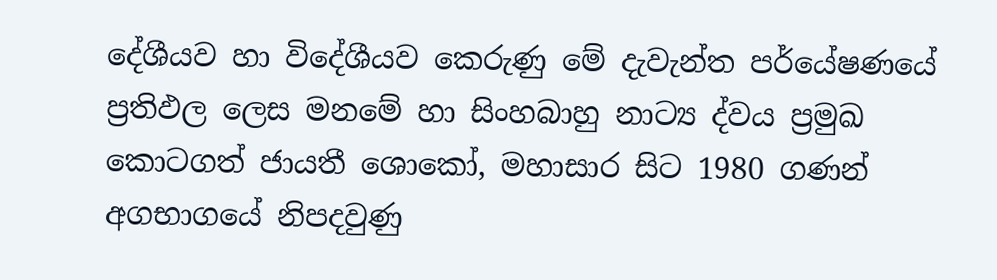දේශීයව හා විදේශීයව කෙරුණු මේ දැවැන්ත පර්යේෂණයේ ප්‍රතිඵල ලෙස මනමේ හා සිංහබාහු නාට්‍ය ද්වය ප්‍රමුඛ කොටගත් ජායතී ශොකෝ, මහාසාර සිට 1980 ගණන් අගභාගයේ නිපදවුණු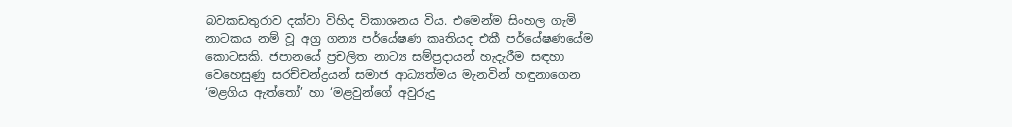බවකඩතුරාව දක්වා විහිද විකාශනය විය. එමෙන්ම සිංහල ගැමි නාටකය නම් වූ අග්‍ර ගන්‍ය පර්යේෂණ කෘතියද එකී පර්යේෂණයේම කොටසකි. ජපානයේ ප්‍රචලිත නාට්‍ය සම්ප්‍රදායන් හැදැරීම සඳහා වෙහෙසුණු සරච්චන්ද්‍රයන් සමාජ ආධ්‍යත්මය මැනවින් හඳුනාගෙන ‘මළගිය ඇත්තෝ’ හා ‘මළවුන්ගේ අවුරුදු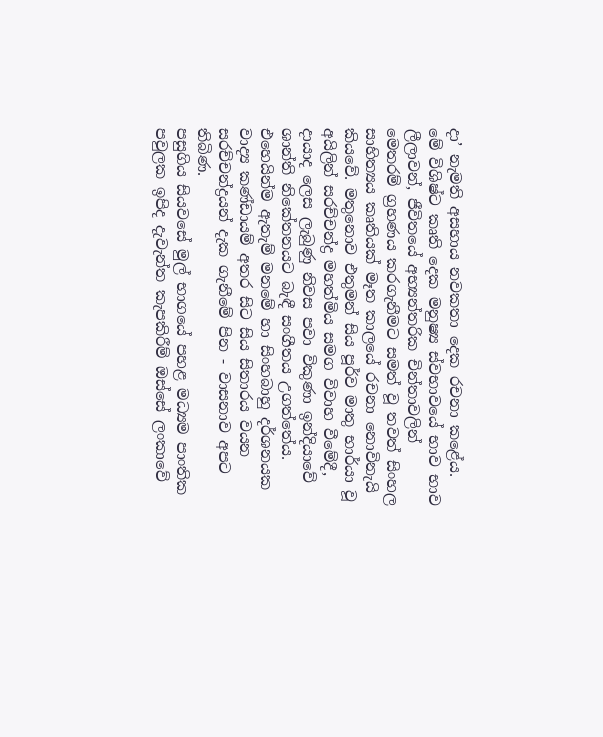දා’ නැමති අසහාය නවකතා දෙක රචනා කළේය. මේ විශිෂ්ට කෘති දෙක මනුෂ්‍ය ස්වභාවයේ භාව භාව ලීලාවන්, ජීවිතයේ අභ්‍යන්තරික චින්තාවලින් මෙතරම් ග්‍රහණය කරගැනීමට සමත් වූ තවත් සිංහල සාහිත්‍යය කෘතියක් මෑත කාලයේ රචනා නොවිනැයි කියවේ. මතුනොව එතුමන් සිය පූර්ව මාතු භාර්යා වූ අයිලින් සරච්චන්ද්‍ර මහත්මිය සමග විවාහ වීමේදී, දායාද ලෙස ලැබුණු නිවස පවා විකුණා ඉන්දියාවේ ශාන්ති නිකේතනයට බැඳී සංගීතය උගත්තේය. එහෙයින්ම ඇතැම් මනමේ හා සිංහබාහු දර්ශනයක වාද්‍ය කණ්ඩායම් අතර සිට සිය සිතාරය වයන සරච්චන්ද්‍රයන් දැක ගැනීමේ පින - වාසනාව අපට තිබිණ.
පසුගිය සියවසේ මුල් භාගයේ පහළ මධ්‍යම පාංතික පවුලක ඉපිද දැවැන්ත කැපකිරීම් ඔස්සේ ලංකාවේ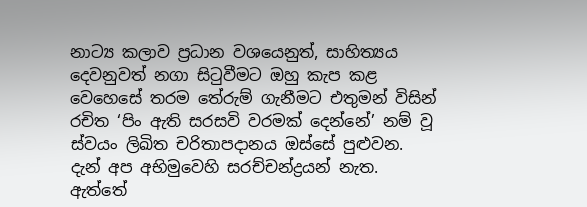නාට්‍ය කලාව ප්‍රධාන වශයෙනුත්, සාහිත්‍යය දෙවනුවත් නගා සිටුවීමට ඔහු කැප කළ වෙහෙසේ තරම තේරුම් ගැනීමට එතුමන් විසින් රචිත ‘පිං ඇති සරසවි වරමක් දෙන්නේ’ නම් වූ ස්වයං ලිඛිත චරිතාපදානය ඔස්සේ පුළුවන.
දැන් අප අභිමුවෙහි සරච්චන්ද්‍රයන් නැත. ඇත්තේ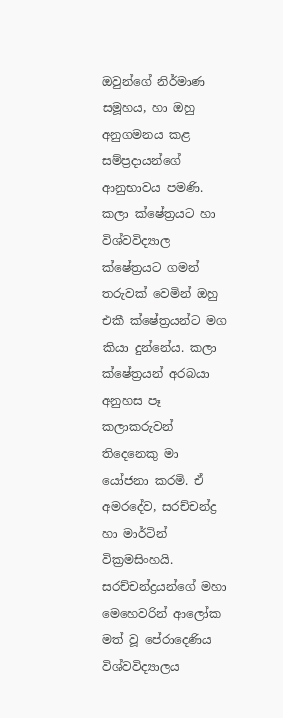ඔවුන්ගේ නිර්මාණ සමූහය, හා ඔහු අනුගමනය කළ සම්ප්‍රදායන්ගේ ආනුභාවය පමණි. කලා ක්ෂේත්‍රයට හා විශ්වවිද්‍යාල ක්ෂේත්‍රයට ගමන් තරුවක් වෙමින් ඔහු එකී ක්ෂේත්‍රයන්ට මග කියා දුන්නේය. කලා ක්ෂේත්‍රයන් අරබයා අනුහස පෑ කලාකරුවන් තිදෙනෙකු මා යෝජනා කරමි. ඒ අමරදේව, සරච්චන්ද්‍ර හා මාර්ටින් වික්‍රමසිංහයි.
සරච්චන්ද්‍රයන්ගේ මහා මෙහෙවරින් ආලෝක මත් වූ පේරාදෙණිය විශ්වවිද්‍යාලය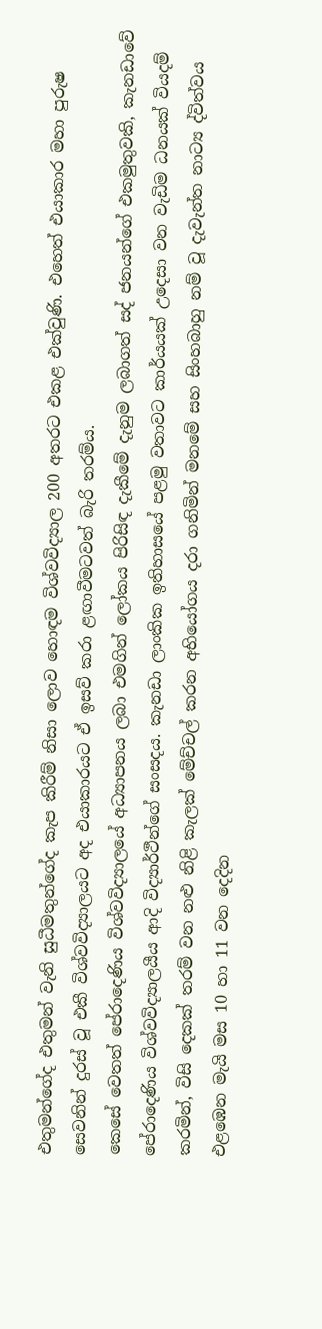එතුමන්ගේද එතුමන් වැනි සුධීමතුන්ගේද කැප කිරීම් නිසා ලොව හොඳම විශ්වවිද්‍යාල 200 අතරට එකළ එක්වුණි. එහෙත් එයාකාර මහා පුරුෂ සෙවනින් දුරස් වූ එකී විශ්වවිද්‍යාලයට අද එයාකාරයට ඒ ඉසව් කරා ළඟාවීමටවත් බැරි තරම්ය.
කෙසේ වෙතත් පේරාදෙණිය විශ්වවිද්‍යාලයේ අධ්‍යාපනය ලබා එමගින් ලෝකය පිරිසිඳ දැකීමේ දැනුම ලබාගත් සද් ජනයන්ගේ එකමුතුවකි, කැනඩාවේ පේරාදෙණිය විශ්වවිද්‍යාලයීය ආදි විද්‍යාර්ථීන්ගේ සංසදය. කැනඩා ලාංකික ඉතිහාසයේ පළමු වතාවට කාර්යයක් උදෙසා වන වැඩිම ධනයක් වියදම් කරමින්, විසි දෙකක් තරම් වන නළු නිළි කැලක් මේච්චල් කරන අභියෝගය දරා ගනිමින් මනමේ සහ සිංහබාහු නම් වූ දැවැන්ත නාට්‍ය ද්විත්වය එළඹෙන මැයි මස 10 හා 11 වන දෙදින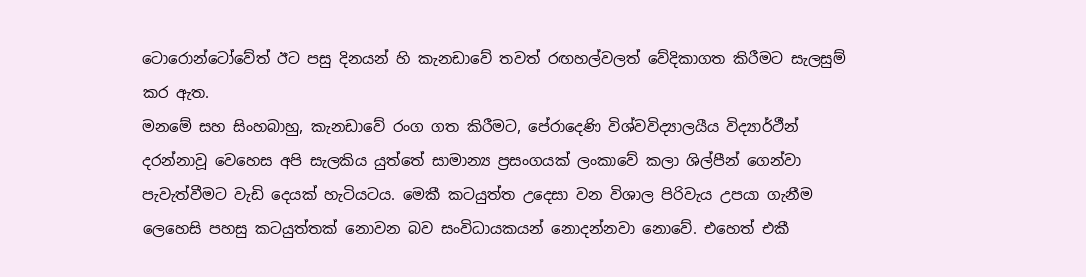ටොරොන්ටෝවේත් ඊට පසු දිනයන් හි කැනඩාවේ තවත් රඟහල්වලත් වේදිකාගත කිරීමට සැලසුම් කර ඇත.
මනමේ සහ සිංහබාහු, කැනඩාවේ රංග ගත කිරීමට, පේරාදෙණි විශ්වවිද්‍යාලයීය විද්‍යාර්ථීන් දරන්නාවූ වෙහෙස අපි සැලකිය යුත්තේ සාමාන්‍ය ප්‍රසංගයක් ලංකාවේ කලා ශිල්පීන් ගෙන්වා පැවැත්වීමට වැඩි දෙයක් හැටියටය. මෙකී කටයුත්ත උදෙසා වන විශාල පිරිවැය උපයා ගැනීම ලෙහෙසි පහසු කටයුත්තක් නොවන බව සංවිධායකයන් නොදන්නවා නොවේ. එහෙත් එකී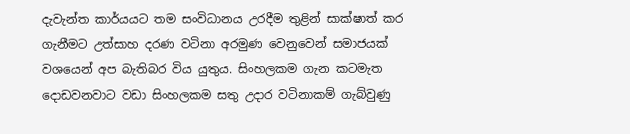දැවැන්ත කාර්යයට තම සංවිධානය උරදීම තුළින් සාක්ෂාත් කර ගැනීමට උත්සාහ දරණ වටිනා අරමුණ වෙනුවෙන් සමාජයක් වශයෙන් අප බැතිබර විය යුතුය. සිංහලකම ගැන කටමැත දොඩවනවාට වඩා සිංහලකම සතු උදාර වටිනාකම් ගැබ්වුණු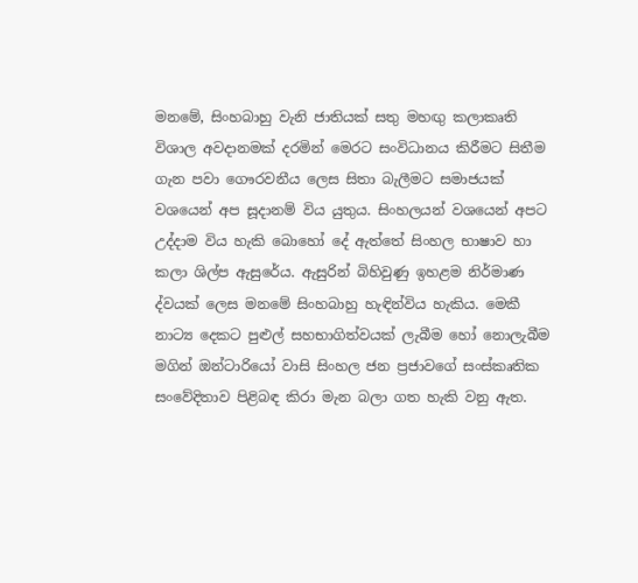මනමේ, සිංහබාහු වැනි ජාතියක් සතු මහඟු කලාකෘති විශාල අවදානමක් දරමින් මෙරට සංවිධානය කිරීමට සිතීම ගැන පවා ගෞරවනීය ලෙස සිතා බැලීමට සමාජයක් වශයෙන් අප සූදානම් විය යුතුය. සිංහලයන් වශයෙන් අපට උද්දාම විය හැකි බොහෝ දේ ඇත්තේ සිංහල භාෂාව හා කලා ශිල්ප ඇසුරේය. ඇසුරින් බිහිවුණු ඉහළම නිර්මාණ ද්වයක් ලෙස මනමේ සිංහබාහු හැඳින්විය හැකිය. මෙකී නාට්‍ය දෙකට පුළුල් සහභාගිත්වයක් ලැබීම හෝ නොලැබීම මගින් ඔන්ටාරියෝ වාසි සිංහල ජන ප්‍රජාවගේ සංස්කෘතික සංවේදිතාව පිළිබඳ කිරා මැන බලා ගත හැකි වනු ඇත.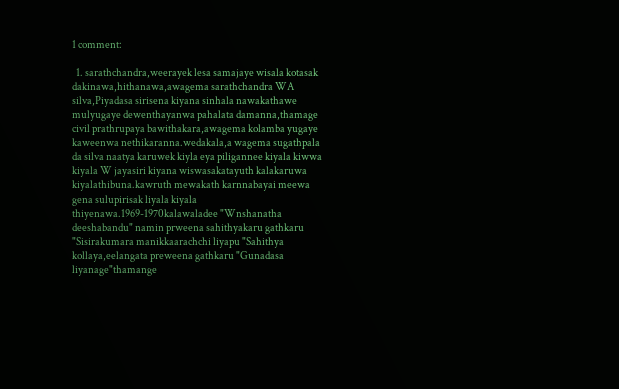1 comment:

  1. sarathchandra,weerayek lesa samajaye wisala kotasak dakinawa,hithanawa,awagema sarathchandra WA silva,Piyadasa sirisena kiyana sinhala nawakathawe mulyugaye dewenthayanwa pahalata damanna,thamage civil prathrupaya bawithakara,awagema kolamba yugaye kaweenwa nethikaranna.wedakala,a wagema sugathpala da silva naatya karuwek kiyla eya piligannee kiyala kiwwa kiyala W jayasiri kiyana wiswasakatayuth kalakaruwa kiyalathibuna.kawruth mewakath karnnabayai meewa gena sulupirisak liyala kiyala thiyenawa.1969-1970kalawaladee "Wnshanatha deeshabandu" namin prweena sahithyakaru gathkaru "Sisirakumara manikkaarachchi liyapu "Sahithya kollaya,eelangata preweena gathkaru "Gunadasa liyanage"thamange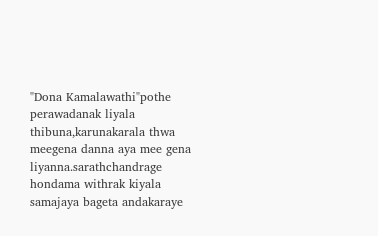"Dona Kamalawathi"pothe perawadanak liyala thibuna,karunakarala thwa meegena danna aya mee gena liyanna.sarathchandrage hondama withrak kiyala samajaya bageta andakaraye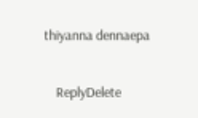thiyanna dennaepa

    ReplyDelete